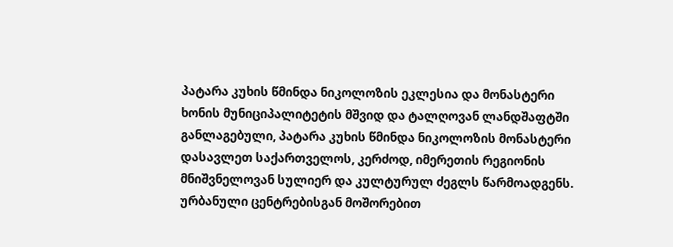პატარა კუხის წმინდა ნიკოლოზის ეკლესია და მონასტერი
ხონის მუნიციპალიტეტის მშვიდ და ტალღოვან ლანდშაფტში განლაგებული, პატარა კუხის წმინდა ნიკოლოზის მონასტერი დასავლეთ საქართველოს, კერძოდ, იმერეთის რეგიონის მნიშვნელოვან სულიერ და კულტურულ ძეგლს წარმოადგენს. ურბანული ცენტრებისგან მოშორებით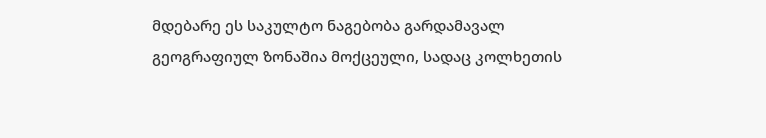მდებარე ეს საკულტო ნაგებობა გარდამავალ გეოგრაფიულ ზონაშია მოქცეული, სადაც კოლხეთის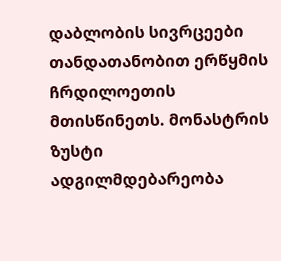დაბლობის სივრცეები თანდათანობით ერწყმის ჩრდილოეთის მთისწინეთს. მონასტრის ზუსტი ადგილმდებარეობა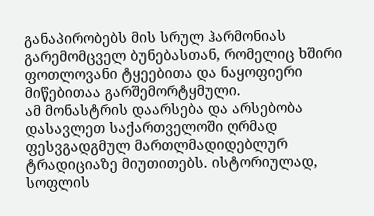განაპირობებს მის სრულ ჰარმონიას გარემომცველ ბუნებასთან, რომელიც ხშირი ფოთლოვანი ტყეებითა და ნაყოფიერი მიწებითაა გარშემორტყმული.
ამ მონასტრის დაარსება და არსებობა დასავლეთ საქართველოში ღრმად ფესვგადგმულ მართლმადიდებლურ ტრადიციაზე მიუთითებს. ისტორიულად, სოფლის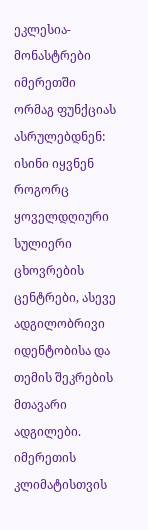ეკლესია-მონასტრები იმერეთში ორმაგ ფუნქციას ასრულებდნენ: ისინი იყვნენ როგორც ყოველდღიური სულიერი ცხოვრების ცენტრები, ასევე ადგილობრივი იდენტობისა და თემის შეკრების მთავარი ადგილები. იმერეთის კლიმატისთვის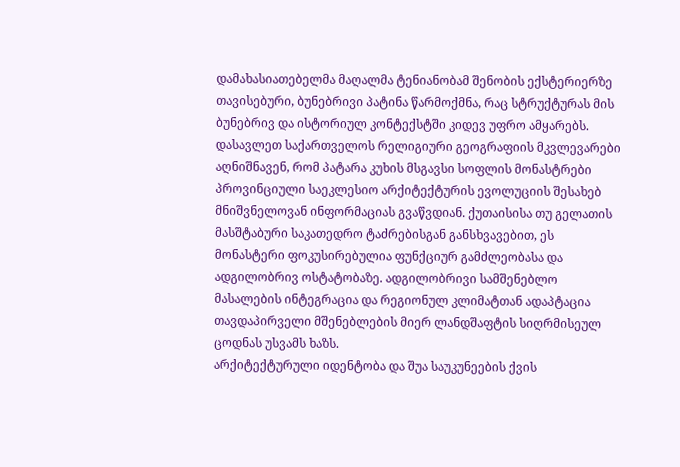დამახასიათებელმა მაღალმა ტენიანობამ შენობის ექსტერიერზე თავისებური, ბუნებრივი პატინა წარმოქმნა, რაც სტრუქტურას მის ბუნებრივ და ისტორიულ კონტექსტში კიდევ უფრო ამყარებს.
დასავლეთ საქართველოს რელიგიური გეოგრაფიის მკვლევარები აღნიშნავენ, რომ პატარა კუხის მსგავსი სოფლის მონასტრები პროვინციული საეკლესიო არქიტექტურის ევოლუციის შესახებ მნიშვნელოვან ინფორმაციას გვაწვდიან. ქუთაისისა თუ გელათის მასშტაბური საკათედრო ტაძრებისგან განსხვავებით, ეს მონასტერი ფოკუსირებულია ფუნქციურ გამძლეობასა და ადგილობრივ ოსტატობაზე. ადგილობრივი სამშენებლო მასალების ინტეგრაცია და რეგიონულ კლიმატთან ადაპტაცია თავდაპირველი მშენებლების მიერ ლანდშაფტის სიღრმისეულ ცოდნას უსვამს ხაზს.
არქიტექტურული იდენტობა და შუა საუკუნეების ქვის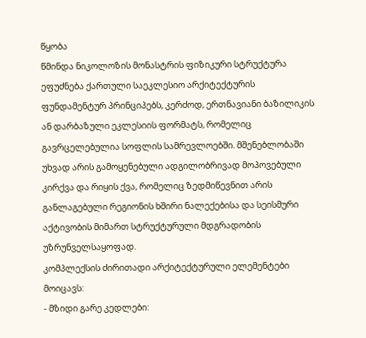წყობა
წმინდა ნიკოლოზის მონასტრის ფიზიკური სტრუქტურა ეფუძნება ქართული საეკლესიო არქიტექტურის ფუნდამენტურ პრინციპებს, კერძოდ, ერთნავიანი ბაზილიკის ან დარბაზული ეკლესიის ფორმატს, რომელიც გავრცელებულია სოფლის სამრევლოებში. მშენებლობაში უხვად არის გამოყენებული ადგილობრივად მოპოვებული კირქვა და რიყის ქვა, რომელიც ზედმიწევნით არის განლაგებული რეგიონის ხშირი ნალექებისა და სეისმური აქტივობის მიმართ სტრუქტურული მდგრადობის უზრუნველსაყოფად.
კომპლექსის ძირითადი არქიტექტურული ელემენტები მოიცავს:
- მზიდი გარე კედლები: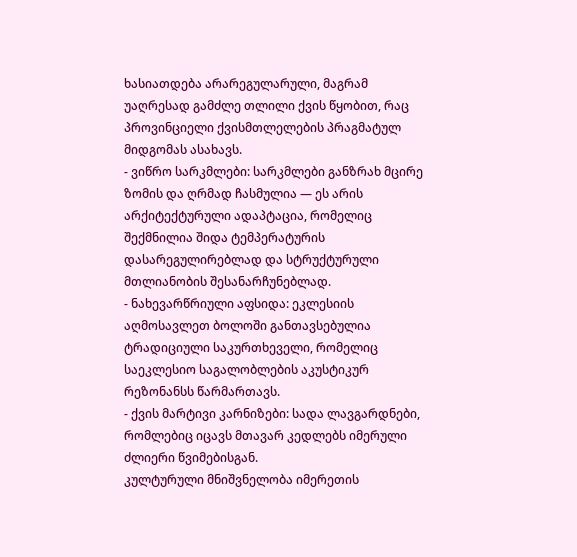ხასიათდება არარეგულარული, მაგრამ უაღრესად გამძლე თლილი ქვის წყობით, რაც პროვინციელი ქვისმთლელების პრაგმატულ მიდგომას ასახავს.
- ვიწრო სარკმლები: სარკმლები განზრახ მცირე ზომის და ღრმად ჩასმულია — ეს არის არქიტექტურული ადაპტაცია, რომელიც შექმნილია შიდა ტემპერატურის დასარეგულირებლად და სტრუქტურული მთლიანობის შესანარჩუნებლად.
- ნახევარწრიული აფსიდა: ეკლესიის აღმოსავლეთ ბოლოში განთავსებულია ტრადიციული საკურთხეველი, რომელიც საეკლესიო საგალობლების აკუსტიკურ რეზონანსს წარმართავს.
- ქვის მარტივი კარნიზები: სადა ლავგარდნები, რომლებიც იცავს მთავარ კედლებს იმერული ძლიერი წვიმებისგან.
კულტურული მნიშვნელობა იმერეთის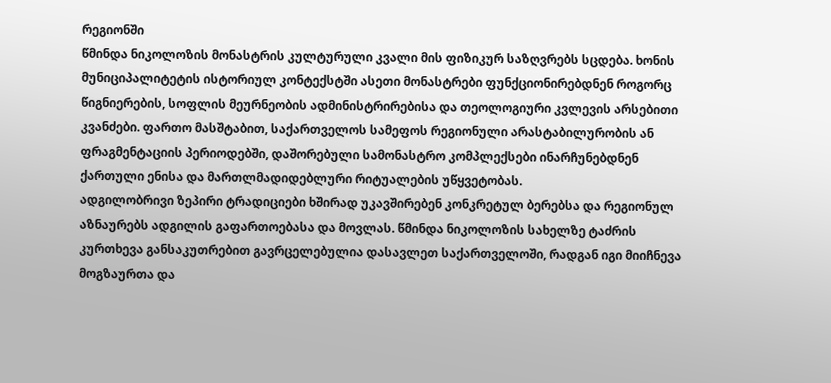რეგიონში
წმინდა ნიკოლოზის მონასტრის კულტურული კვალი მის ფიზიკურ საზღვრებს სცდება. ხონის მუნიციპალიტეტის ისტორიულ კონტექსტში ასეთი მონასტრები ფუნქციონირებდნენ როგორც წიგნიერების, სოფლის მეურნეობის ადმინისტრირებისა და თეოლოგიური კვლევის არსებითი კვანძები. ფართო მასშტაბით, საქართველოს სამეფოს რეგიონული არასტაბილურობის ან ფრაგმენტაციის პერიოდებში, დაშორებული სამონასტრო კომპლექსები ინარჩუნებდნენ ქართული ენისა და მართლმადიდებლური რიტუალების უწყვეტობას.
ადგილობრივი ზეპირი ტრადიციები ხშირად უკავშირებენ კონკრეტულ ბერებსა და რეგიონულ აზნაურებს ადგილის გაფართოებასა და მოვლას. წმინდა ნიკოლოზის სახელზე ტაძრის კურთხევა განსაკუთრებით გავრცელებულია დასავლეთ საქართველოში, რადგან იგი მიიჩნევა მოგზაურთა და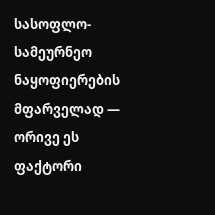სასოფლო-სამეურნეო ნაყოფიერების მფარველად — ორივე ეს ფაქტორი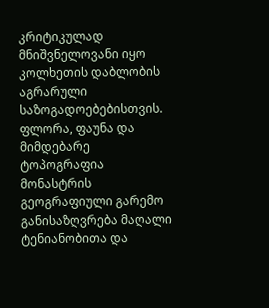კრიტიკულად მნიშვნელოვანი იყო კოლხეთის დაბლობის აგრარული საზოგადოებებისთვის.
ფლორა, ფაუნა და მიმდებარე ტოპოგრაფია
მონასტრის გეოგრაფიული გარემო განისაზღვრება მაღალი ტენიანობითა და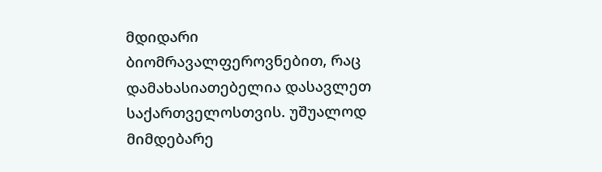მდიდარი ბიომრავალფეროვნებით, რაც დამახასიათებელია დასავლეთ საქართველოსთვის. უშუალოდ მიმდებარე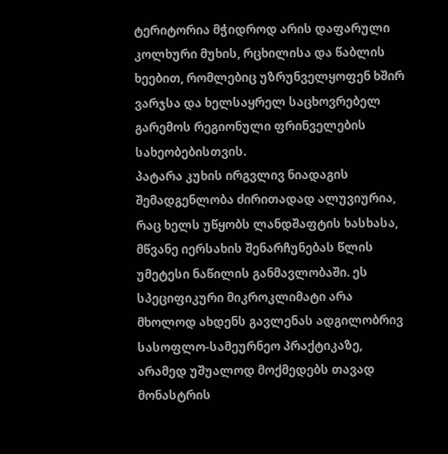ტერიტორია მჭიდროდ არის დაფარული კოლხური მუხის, რცხილისა და წაბლის ხეებით, რომლებიც უზრუნველყოფენ ხშირ ვარჯსა და ხელსაყრელ საცხოვრებელ გარემოს რეგიონული ფრინველების სახეობებისთვის.
პატარა კუხის ირგვლივ ნიადაგის შემადგენლობა ძირითადად ალუვიურია, რაც ხელს უწყობს ლანდშაფტის ხასხასა, მწვანე იერსახის შენარჩუნებას წლის უმეტესი ნაწილის განმავლობაში. ეს სპეციფიკური მიკროკლიმატი არა მხოლოდ ახდენს გავლენას ადგილობრივ სასოფლო-სამეურნეო პრაქტიკაზე, არამედ უშუალოდ მოქმედებს თავად მონასტრის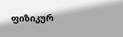ფიზიკურ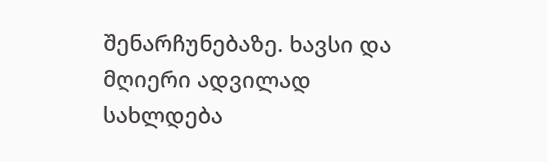შენარჩუნებაზე. ხავსი და მღიერი ადვილად სახლდება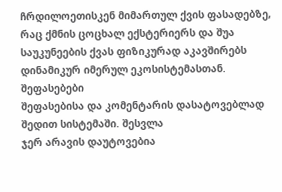ჩრდილოეთისკენ მიმართულ ქვის ფასადებზე, რაც ქმნის ცოცხალ ექსტერიერს და შუა საუკუნეების ქვას ფიზიკურად აკავშირებს დინამიკურ იმერულ ეკოსისტემასთან.
შეფასებები
შეფასებისა და კომენტარის დასატოვებლად შედით სისტემაში. შესვლა
ჯერ არავის დაუტოვებია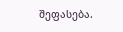შეფასება.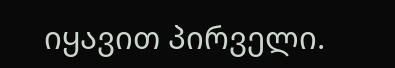იყავით პირველი.